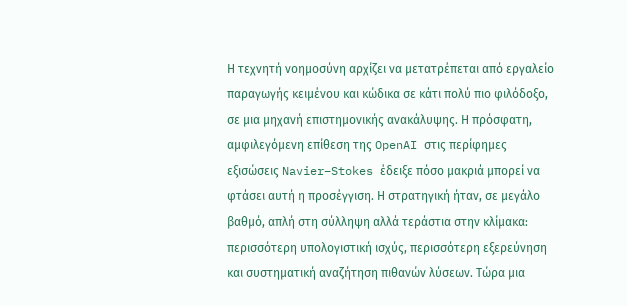Η τεχνητή νοημοσύνη αρχίζει να μετατρέπεται από εργαλείο παραγωγής κειμένου και κώδικα σε κάτι πολύ πιο φιλόδοξο, σε μια μηχανή επιστημονικής ανακάλυψης. Η πρόσφατη, αμφιλεγόμενη επίθεση της OpenAI στις περίφημες εξισώσεις Navier–Stokes έδειξε πόσο μακριά μπορεί να φτάσει αυτή η προσέγγιση. Η στρατηγική ήταν, σε μεγάλο βαθμό, απλή στη σύλληψη αλλά τεράστια στην κλίμακα: περισσότερη υπολογιστική ισχύς, περισσότερη εξερεύνηση και συστηματική αναζήτηση πιθανών λύσεων. Τώρα μια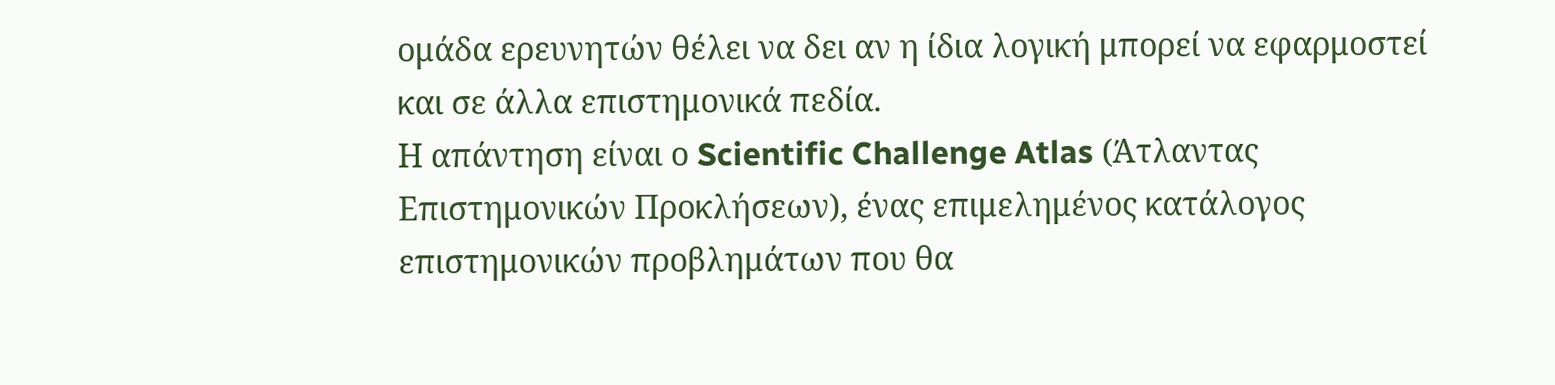ομάδα ερευνητών θέλει να δει αν η ίδια λογική μπορεί να εφαρμοστεί και σε άλλα επιστημονικά πεδία.
Η απάντηση είναι ο Scientific Challenge Atlas (Άτλαντας Επιστημονικών Προκλήσεων), ένας επιμελημένος κατάλογος επιστημονικών προβλημάτων που θα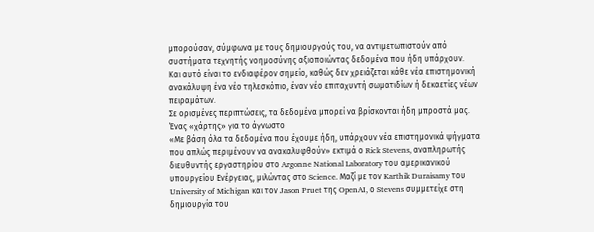μπορούσαν, σύμφωνα με τους δημιουργούς του, να αντιμετωπιστούν από συστήματα τεχνητής νοημοσύνης αξιοποιώντας δεδομένα που ήδη υπάρχουν.
Και αυτό είναι το ενδιαφέρον σημείο, καθώς δεν χρειάζεται κάθε νέα επιστημονική ανακάλυψη ένα νέο τηλεσκόπιο, έναν νέο επιταχυντή σωματιδίων ή δεκαετίες νέων πειραμάτων.
Σε ορισμένες περιπτώσεις, τα δεδομένα μπορεί να βρίσκονται ήδη μπροστά μας.
Ένας «χάρτης» για το άγνωστο
«Με βάση όλα τα δεδομένα που έχουμε ήδη, υπάρχουν νέα επιστημονικά ψήγματα που απλώς περιμένουν να ανακαλυφθούν» εκτιμά ο Rick Stevens, αναπληρωτής διευθυντής εργαστηρίου στο Argonne National Laboratory του αμερικανικού υπουργείου Ενέργειας, μιλώντας στο Science. Μαζί με τον Karthik Duraisamy του University of Michigan και τον Jason Pruet της OpenAI, ο Stevens συμμετείχε στη δημιουργία του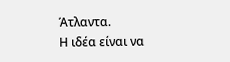Άτλαντα.
Η ιδέα είναι να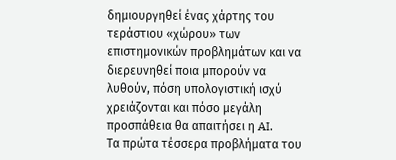δημιουργηθεί ένας χάρτης του τεράστιου «χώρου» των επιστημονικών προβλημάτων και να διερευνηθεί ποια μπορούν να λυθούν, πόση υπολογιστική ισχύ χρειάζονται και πόσο μεγάλη προσπάθεια θα απαιτήσει η AI.
Τα πρώτα τέσσερα προβλήματα του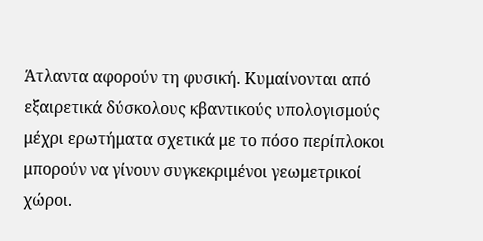Άτλαντα αφορούν τη φυσική. Κυμαίνονται από εξαιρετικά δύσκολους κβαντικούς υπολογισμούς μέχρι ερωτήματα σχετικά με το πόσο περίπλοκοι μπορούν να γίνουν συγκεκριμένοι γεωμετρικοί χώροι.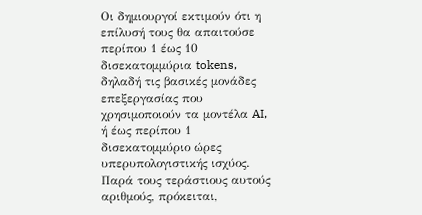Οι δημιουργοί εκτιμούν ότι η επίλυσή τους θα απαιτούσε περίπου 1 έως 10 δισεκατομμύρια tokens, δηλαδή τις βασικές μονάδες επεξεργασίας που χρησιμοποιούν τα μοντέλα AI, ή έως περίπου 1 δισεκατομμύριο ώρες υπερυπολογιστικής ισχύος.
Παρά τους τεράστιους αυτούς αριθμούς, πρόκειται,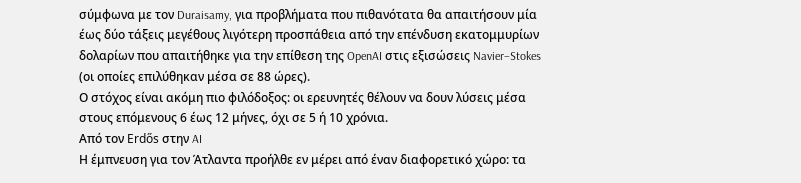σύμφωνα με τον Duraisamy, για προβλήματα που πιθανότατα θα απαιτήσουν μία έως δύο τάξεις μεγέθους λιγότερη προσπάθεια από την επένδυση εκατομμυρίων δολαρίων που απαιτήθηκε για την επίθεση της OpenAI στις εξισώσεις Navier–Stokes (οι οποίες επιλύθηκαν μέσα σε 88 ώρες).
Ο στόχος είναι ακόμη πιο φιλόδοξος: οι ερευνητές θέλουν να δουν λύσεις μέσα στους επόμενους 6 έως 12 μήνες, όχι σε 5 ή 10 χρόνια.
Από τον Erdős στην AI
Η έμπνευση για τον Άτλαντα προήλθε εν μέρει από έναν διαφορετικό χώρο: τα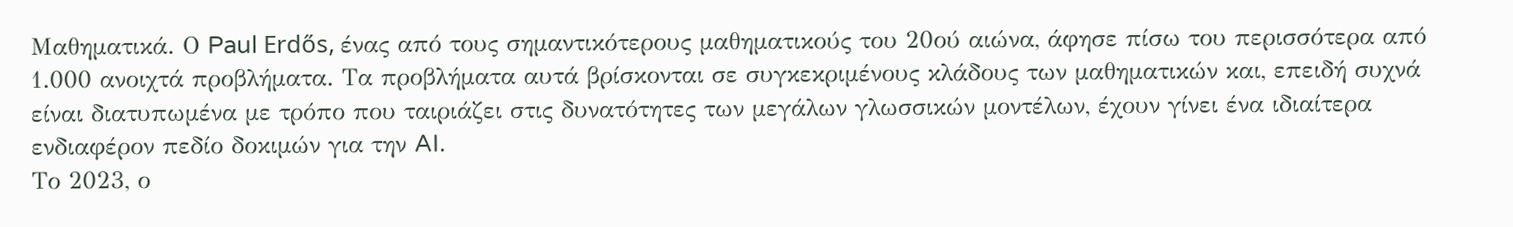Μαθηματικά. Ο Paul Erdős, ένας από τους σημαντικότερους μαθηματικούς του 20ού αιώνα, άφησε πίσω του περισσότερα από 1.000 ανοιχτά προβλήματα. Τα προβλήματα αυτά βρίσκονται σε συγκεκριμένους κλάδους των μαθηματικών και, επειδή συχνά είναι διατυπωμένα με τρόπο που ταιριάζει στις δυνατότητες των μεγάλων γλωσσικών μοντέλων, έχουν γίνει ένα ιδιαίτερα ενδιαφέρον πεδίο δοκιμών για την AI.
Το 2023, ο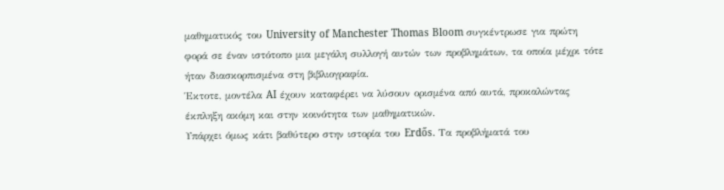μαθηματικός του University of Manchester Thomas Bloom συγκέντρωσε για πρώτη φορά σε έναν ιστότοπο μια μεγάλη συλλογή αυτών των προβλημάτων, τα οποία μέχρι τότε ήταν διασκορπισμένα στη βιβλιογραφία.
Έκτοτε, μοντέλα AI έχουν καταφέρει να λύσουν ορισμένα από αυτά, προκαλώντας έκπληξη ακόμη και στην κοινότητα των μαθηματικών.
Υπάρχει όμως κάτι βαθύτερο στην ιστορία του Erdős. Τα προβλήματά του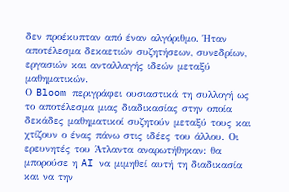δεν προέκυπταν από έναν αλγόριθμο. Ήταν αποτέλεσμα δεκαετιών συζητήσεων, συνεδρίων, εργασιών και ανταλλαγής ιδεών μεταξύ μαθηματικών.
Ο Bloom περιγράφει ουσιαστικά τη συλλογή ως το αποτέλεσμα μιας διαδικασίας στην οποία δεκάδες μαθηματικοί συζητούν μεταξύ τους και χτίζουν ο ένας πάνω στις ιδέες του άλλου. Οι ερευνητές του Άτλαντα αναρωτήθηκαν: θα μπορούσε η AI να μιμηθεί αυτή τη διαδικασία και να την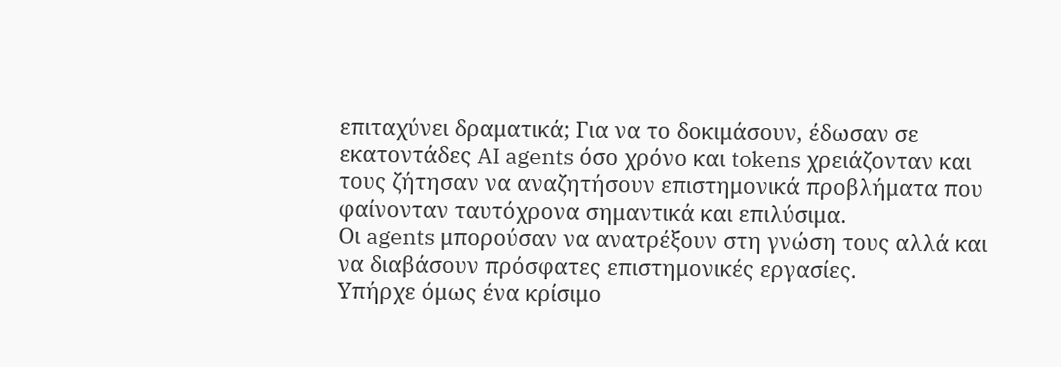επιταχύνει δραματικά; Για να το δοκιμάσουν, έδωσαν σε εκατοντάδες AI agents όσο χρόνο και tokens χρειάζονταν και τους ζήτησαν να αναζητήσουν επιστημονικά προβλήματα που φαίνονταν ταυτόχρονα σημαντικά και επιλύσιμα.
Οι agents μπορούσαν να ανατρέξουν στη γνώση τους αλλά και να διαβάσουν πρόσφατες επιστημονικές εργασίες.
Υπήρχε όμως ένα κρίσιμο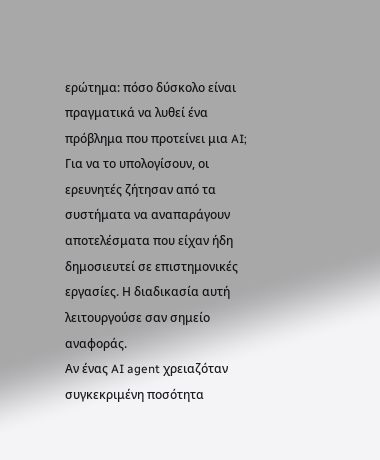ερώτημα: πόσο δύσκολο είναι πραγματικά να λυθεί ένα πρόβλημα που προτείνει μια AI;
Για να το υπολογίσουν, οι ερευνητές ζήτησαν από τα συστήματα να αναπαράγουν αποτελέσματα που είχαν ήδη δημοσιευτεί σε επιστημονικές εργασίες. Η διαδικασία αυτή λειτουργούσε σαν σημείο αναφοράς.
Αν ένας AI agent χρειαζόταν συγκεκριμένη ποσότητα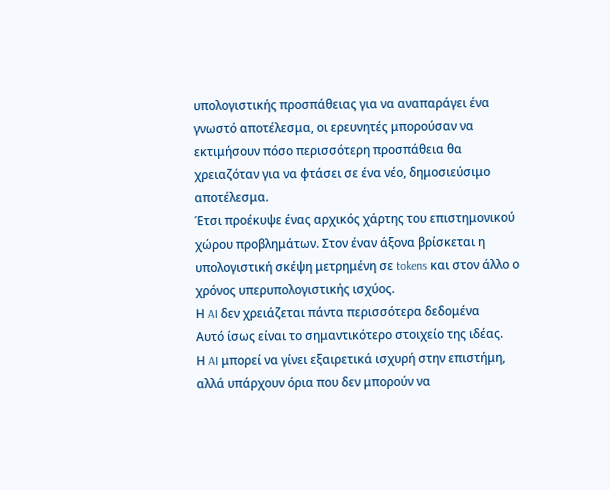υπολογιστικής προσπάθειας για να αναπαράγει ένα γνωστό αποτέλεσμα, οι ερευνητές μπορούσαν να εκτιμήσουν πόσο περισσότερη προσπάθεια θα χρειαζόταν για να φτάσει σε ένα νέο, δημοσιεύσιμο αποτέλεσμα.
Έτσι προέκυψε ένας αρχικός χάρτης του επιστημονικού χώρου προβλημάτων. Στον έναν άξονα βρίσκεται η υπολογιστική σκέψη μετρημένη σε tokens και στον άλλο ο χρόνος υπερυπολογιστικής ισχύος.
Η AI δεν χρειάζεται πάντα περισσότερα δεδομένα
Αυτό ίσως είναι το σημαντικότερο στοιχείο της ιδέας.
Η AI μπορεί να γίνει εξαιρετικά ισχυρή στην επιστήμη, αλλά υπάρχουν όρια που δεν μπορούν να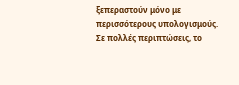ξεπεραστούν μόνο με περισσότερους υπολογισμούς. Σε πολλές περιπτώσεις, το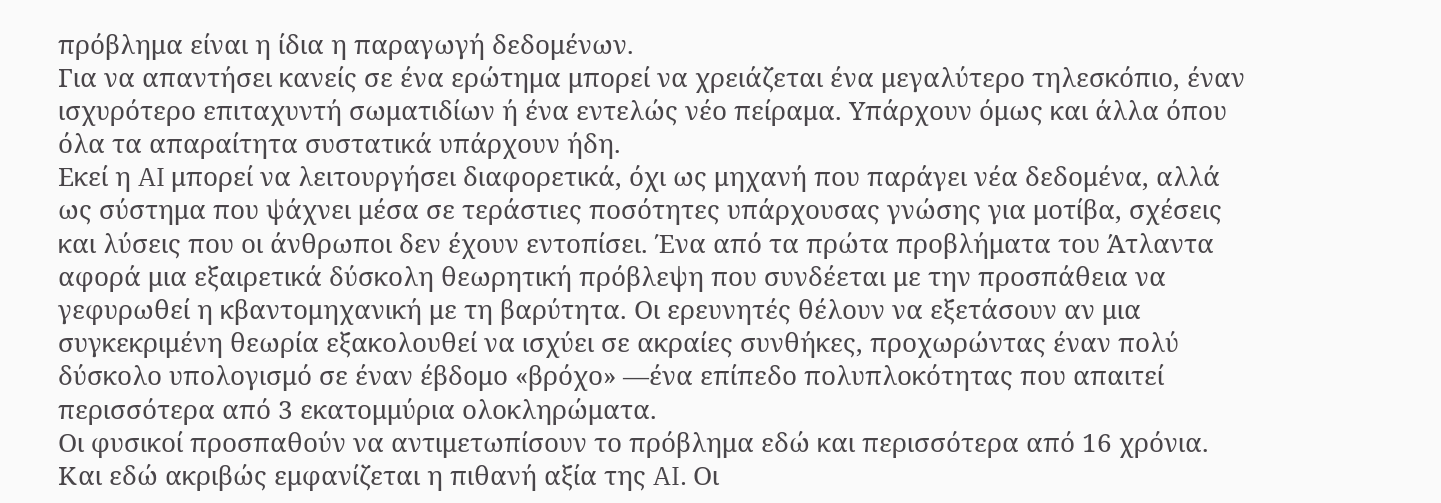πρόβλημα είναι η ίδια η παραγωγή δεδομένων.
Για να απαντήσει κανείς σε ένα ερώτημα μπορεί να χρειάζεται ένα μεγαλύτερο τηλεσκόπιο, έναν ισχυρότερο επιταχυντή σωματιδίων ή ένα εντελώς νέο πείραμα. Υπάρχουν όμως και άλλα όπου όλα τα απαραίτητα συστατικά υπάρχουν ήδη.
Εκεί η AI μπορεί να λειτουργήσει διαφορετικά, όχι ως μηχανή που παράγει νέα δεδομένα, αλλά ως σύστημα που ψάχνει μέσα σε τεράστιες ποσότητες υπάρχουσας γνώσης για μοτίβα, σχέσεις και λύσεις που οι άνθρωποι δεν έχουν εντοπίσει. Ένα από τα πρώτα προβλήματα του Άτλαντα αφορά μια εξαιρετικά δύσκολη θεωρητική πρόβλεψη που συνδέεται με την προσπάθεια να γεφυρωθεί η κβαντομηχανική με τη βαρύτητα. Οι ερευνητές θέλουν να εξετάσουν αν μια συγκεκριμένη θεωρία εξακολουθεί να ισχύει σε ακραίες συνθήκες, προχωρώντας έναν πολύ δύσκολο υπολογισμό σε έναν έβδομο «βρόχο» —ένα επίπεδο πολυπλοκότητας που απαιτεί περισσότερα από 3 εκατομμύρια ολοκληρώματα.
Οι φυσικοί προσπαθούν να αντιμετωπίσουν το πρόβλημα εδώ και περισσότερα από 16 χρόνια. Και εδώ ακριβώς εμφανίζεται η πιθανή αξία της AI. Οι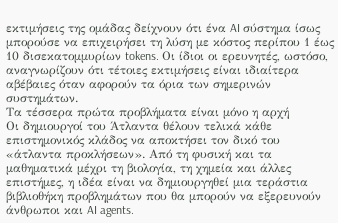εκτιμήσεις της ομάδας δείχνουν ότι ένα AI σύστημα ίσως μπορούσε να επιχειρήσει τη λύση με κόστος περίπου 1 έως 10 δισεκατομμυρίων tokens. Οι ίδιοι οι ερευνητές, ωστόσο, αναγνωρίζουν ότι τέτοιες εκτιμήσεις είναι ιδιαίτερα αβέβαιες όταν αφορούν τα όρια των σημερινών συστημάτων.
Τα τέσσερα πρώτα προβλήματα είναι μόνο η αρχή
Οι δημιουργοί του Άτλαντα θέλουν τελικά κάθε επιστημονικός κλάδος να αποκτήσει τον δικό του «άτλαντα προκλήσεων». Από τη φυσική και τα μαθηματικά μέχρι τη βιολογία, τη χημεία και άλλες επιστήμες, η ιδέα είναι να δημιουργηθεί μια τεράστια βιβλιοθήκη προβλημάτων που θα μπορούν να εξερευνούν άνθρωποι και AI agents.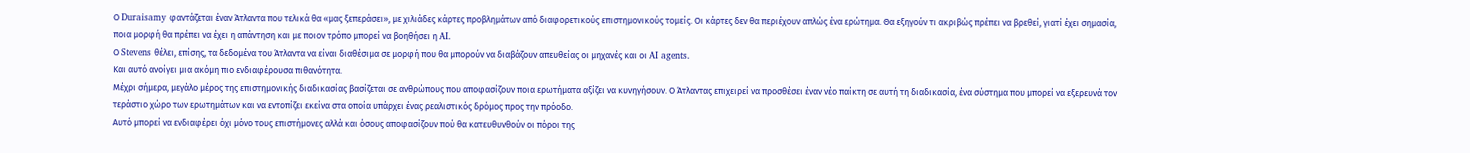Ο Duraisamy φαντάζεται έναν Άτλαντα που τελικά θα «μας ξεπεράσει», με χιλιάδες κάρτες προβλημάτων από διαφορετικούς επιστημονικούς τομείς. Οι κάρτες δεν θα περιέχουν απλώς ένα ερώτημα. Θα εξηγούν τι ακριβώς πρέπει να βρεθεί, γιατί έχει σημασία, ποια μορφή θα πρέπει να έχει η απάντηση και με ποιον τρόπο μπορεί να βοηθήσει η AI.
Ο Stevens θέλει, επίσης, τα δεδομένα του Άτλαντα να είναι διαθέσιμα σε μορφή που θα μπορούν να διαβάζουν απευθείας οι μηχανές και οι AI agents.
Και αυτό ανοίγει μια ακόμη πιο ενδιαφέρουσα πιθανότητα.
Μέχρι σήμερα, μεγάλο μέρος της επιστημονικής διαδικασίας βασίζεται σε ανθρώπους που αποφασίζουν ποια ερωτήματα αξίζει να κυνηγήσουν. Ο Άτλαντας επιχειρεί να προσθέσει έναν νέο παίκτη σε αυτή τη διαδικασία, ένα σύστημα που μπορεί να εξερευνά τον τεράστιο χώρο των ερωτημάτων και να εντοπίζει εκείνα στα οποία υπάρχει ένας ρεαλιστικός δρόμος προς την πρόοδο.
Αυτό μπορεί να ενδιαφέρει όχι μόνο τους επιστήμονες αλλά και όσους αποφασίζουν πού θα κατευθυνθούν οι πόροι της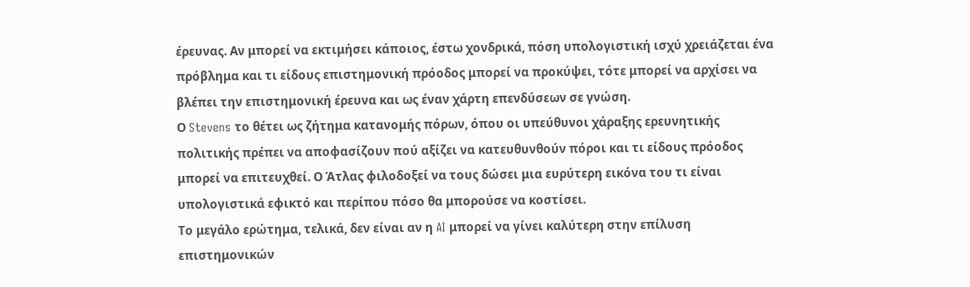έρευνας. Αν μπορεί να εκτιμήσει κάποιος, έστω χονδρικά, πόση υπολογιστική ισχύ χρειάζεται ένα πρόβλημα και τι είδους επιστημονική πρόοδος μπορεί να προκύψει, τότε μπορεί να αρχίσει να βλέπει την επιστημονική έρευνα και ως έναν χάρτη επενδύσεων σε γνώση.
Ο Stevens το θέτει ως ζήτημα κατανομής πόρων, όπου οι υπεύθυνοι χάραξης ερευνητικής πολιτικής πρέπει να αποφασίζουν πού αξίζει να κατευθυνθούν πόροι και τι είδους πρόοδος μπορεί να επιτευχθεί. Ο Άτλας φιλοδοξεί να τους δώσει μια ευρύτερη εικόνα του τι είναι υπολογιστικά εφικτό και περίπου πόσο θα μπορούσε να κοστίσει.
Το μεγάλο ερώτημα, τελικά, δεν είναι αν η AI μπορεί να γίνει καλύτερη στην επίλυση επιστημονικών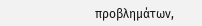προβλημάτων,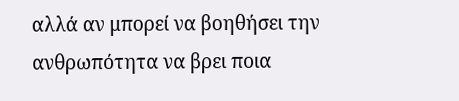αλλά αν μπορεί να βοηθήσει την ανθρωπότητα να βρει ποια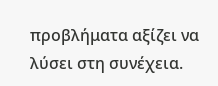προβλήματα αξίζει να λύσει στη συνέχεια.